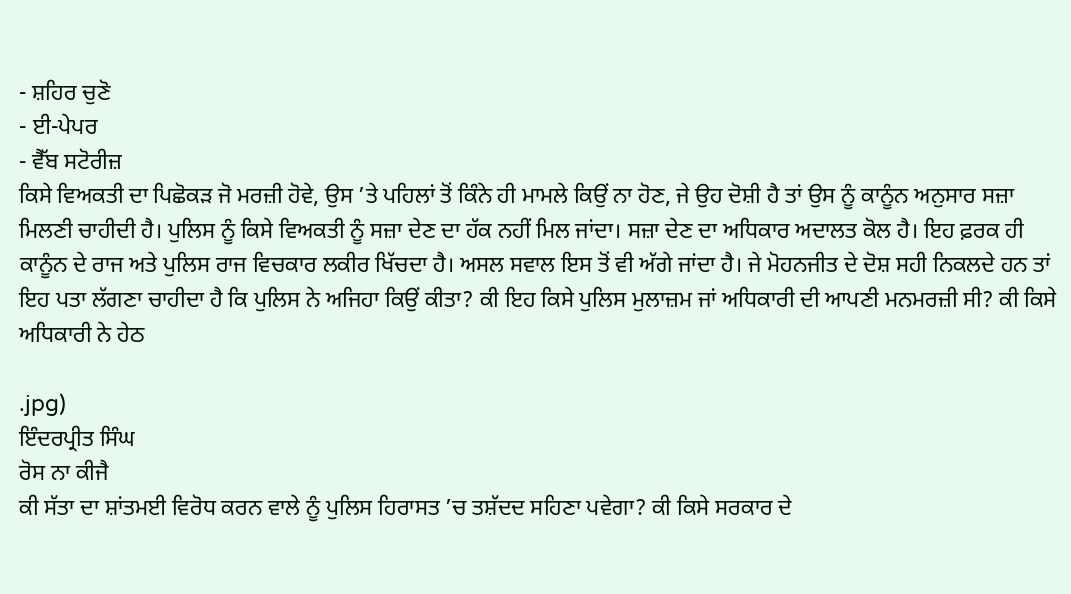- ਸ਼ਹਿਰ ਚੁਣੋ
- ਈ-ਪੇਪਰ
- ਵੈੱਬ ਸਟੋਰੀਜ਼
ਕਿਸੇ ਵਿਅਕਤੀ ਦਾ ਪਿਛੋਕੜ ਜੋ ਮਰਜ਼ੀ ਹੋਵੇ, ਉਸ ’ਤੇ ਪਹਿਲਾਂ ਤੋਂ ਕਿੰਨੇ ਹੀ ਮਾਮਲੇ ਕਿਉਂ ਨਾ ਹੋਣ, ਜੇ ਉਹ ਦੋਸ਼ੀ ਹੈ ਤਾਂ ਉਸ ਨੂੰ ਕਾਨੂੰਨ ਅਨੁਸਾਰ ਸਜ਼ਾ ਮਿਲਣੀ ਚਾਹੀਦੀ ਹੈ। ਪੁਲਿਸ ਨੂੰ ਕਿਸੇ ਵਿਅਕਤੀ ਨੂੰ ਸਜ਼ਾ ਦੇਣ ਦਾ ਹੱਕ ਨਹੀਂ ਮਿਲ ਜਾਂਦਾ। ਸਜ਼ਾ ਦੇਣ ਦਾ ਅਧਿਕਾਰ ਅਦਾਲਤ ਕੋਲ ਹੈ। ਇਹ ਫ਼ਰਕ ਹੀ ਕਾਨੂੰਨ ਦੇ ਰਾਜ ਅਤੇ ਪੁਲਿਸ ਰਾਜ ਵਿਚਕਾਰ ਲਕੀਰ ਖਿੱਚਦਾ ਹੈ। ਅਸਲ ਸਵਾਲ ਇਸ ਤੋਂ ਵੀ ਅੱਗੇ ਜਾਂਦਾ ਹੈ। ਜੇ ਮੋਹਨਜੀਤ ਦੇ ਦੋਸ਼ ਸਹੀ ਨਿਕਲਦੇ ਹਨ ਤਾਂ ਇਹ ਪਤਾ ਲੱਗਣਾ ਚਾਹੀਦਾ ਹੈ ਕਿ ਪੁਲਿਸ ਨੇ ਅਜਿਹਾ ਕਿਉਂ ਕੀਤਾ? ਕੀ ਇਹ ਕਿਸੇ ਪੁਲਿਸ ਮੁਲਾਜ਼ਮ ਜਾਂ ਅਧਿਕਾਰੀ ਦੀ ਆਪਣੀ ਮਨਮਰਜ਼ੀ ਸੀ? ਕੀ ਕਿਸੇ ਅਧਿਕਾਰੀ ਨੇ ਹੇਠ

.jpg)
ਇੰਦਰਪ੍ਰੀਤ ਸਿੰਘ
ਰੋਸ ਨਾ ਕੀਜੈ
ਕੀ ਸੱਤਾ ਦਾ ਸ਼ਾਂਤਮਈ ਵਿਰੋਧ ਕਰਨ ਵਾਲੇ ਨੂੰ ਪੁਲਿਸ ਹਿਰਾਸਤ ’ਚ ਤਸ਼ੱਦਦ ਸਹਿਣਾ ਪਵੇਗਾ? ਕੀ ਕਿਸੇ ਸਰਕਾਰ ਦੇ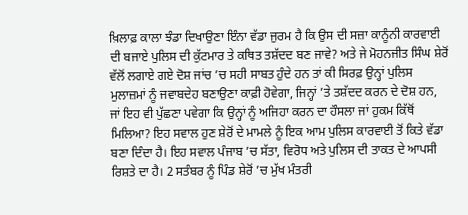ਖ਼ਿਲਾਫ਼ ਕਾਲਾ ਝੰਡਾ ਦਿਖਾਉਣਾ ਇੰਨਾ ਵੱਡਾ ਜੁਰਮ ਹੈ ਕਿ ਉਸ ਦੀ ਸਜ਼ਾ ਕਾਨੂੰਨੀ ਕਾਰਵਾਈ ਦੀ ਬਜਾਏ ਪੁਲਿਸ ਦੀ ਕੁੱਟਮਾਰ ਤੇ ਕਥਿਤ ਤਸ਼ੱਦਦ ਬਣ ਜਾਵੇ? ਅਤੇ ਜੇ ਮੋਹਨਜੀਤ ਸਿੰਘ ਸ਼ੇਰੋਂ ਵੱਲੋਂ ਲਗਾਏ ਗਏ ਦੋਸ਼ ਜਾਂਚ ’ਚ ਸਹੀ ਸਾਬਤ ਹੁੰਦੇ ਹਨ ਤਾਂ ਕੀ ਸਿਰਫ਼ ਉਨ੍ਹਾਂ ਪੁਲਿਸ ਮੁਲਾਜ਼ਮਾਂ ਨੂੰ ਜਵਾਬਦੇਹ ਬਣਾਉਣਾ ਕਾਫ਼ੀ ਹੋਵੇਗਾ, ਜਿਨ੍ਹਾਂ ’ਤੇ ਤਸ਼ੱਦਦ ਕਰਨ ਦੇ ਦੋਸ਼ ਹਨ, ਜਾਂ ਇਹ ਵੀ ਪੁੱਛਣਾ ਪਵੇਗਾ ਕਿ ਉਨ੍ਹਾਂ ਨੂੰ ਅਜਿਹਾ ਕਰਨ ਦਾ ਹੌਸਲਾ ਜਾਂ ਹੁਕਮ ਕਿੱਥੋਂ ਮਿਲਿਆ? ਇਹ ਸਵਾਲ ਹੁਣ ਸ਼ੇਰੋਂ ਦੇ ਮਾਮਲੇ ਨੂੰ ਇਕ ਆਮ ਪੁਲਿਸ ਕਾਰਵਾਈ ਤੋਂ ਕਿਤੇ ਵੱਡਾ ਬਣਾ ਦਿੰਦਾ ਹੈ। ਇਹ ਸਵਾਲ ਪੰਜਾਬ ’ਚ ਸੱਤਾ, ਵਿਰੋਧ ਅਤੇ ਪੁਲਿਸ ਦੀ ਤਾਕਤ ਦੇ ਆਪਸੀ ਰਿਸ਼ਤੇ ਦਾ ਹੈ। 2 ਸਤੰਬਰ ਨੂੰ ਪਿੰਡ ਸ਼ੇਰੋਂ ’ਚ ਮੁੱਖ ਮੰਤਰੀ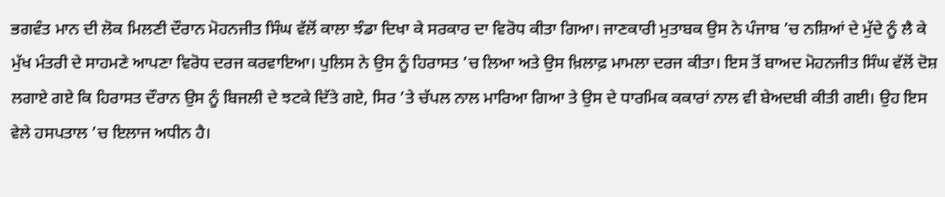ਭਗਵੰਤ ਮਾਨ ਦੀ ਲੋਕ ਮਿਲਣੀ ਦੌਰਾਨ ਮੋਹਨਜੀਤ ਸਿੰਘ ਵੱਲੋਂ ਕਾਲਾ ਝੰਡਾ ਦਿਖਾ ਕੇ ਸਰਕਾਰ ਦਾ ਵਿਰੋਧ ਕੀਤਾ ਗਿਆ। ਜਾਣਕਾਰੀ ਮੁਤਾਬਕ ਉਸ ਨੇ ਪੰਜਾਬ ’ਚ ਨਸ਼ਿਆਂ ਦੇ ਮੁੱਦੇ ਨੂੰ ਲੈ ਕੇ ਮੁੱਖ ਮੰਤਰੀ ਦੇ ਸਾਹਮਣੇ ਆਪਣਾ ਵਿਰੋਧ ਦਰਜ ਕਰਵਾਇਆ। ਪੁਲਿਸ ਨੇ ਉਸ ਨੂੰ ਹਿਰਾਸਤ ’ਚ ਲਿਆ ਅਤੇ ਉਸ ਖ਼ਿਲਾਫ਼ ਮਾਮਲਾ ਦਰਜ ਕੀਤਾ। ਇਸ ਤੋਂ ਬਾਅਦ ਮੋਹਨਜੀਤ ਸਿੰਘ ਵੱਲੋਂ ਦੋਸ਼ ਲਗਾਏ ਗਏ ਕਿ ਹਿਰਾਸਤ ਦੌਰਾਨ ਉਸ ਨੂੰ ਬਿਜਲੀ ਦੇ ਝਟਕੇ ਦਿੱਤੇ ਗਏ, ਸਿਰ ’ਤੇ ਚੱਪਲ ਨਾਲ ਮਾਰਿਆ ਗਿਆ ਤੇ ਉਸ ਦੇ ਧਾਰਮਿਕ ਕਕਾਰਾਂ ਨਾਲ ਵੀ ਬੇਅਦਬੀ ਕੀਤੀ ਗਈ। ਉਹ ਇਸ ਵੇਲੇ ਹਸਪਤਾਲ ’ਚ ਇਲਾਜ ਅਧੀਨ ਹੈ।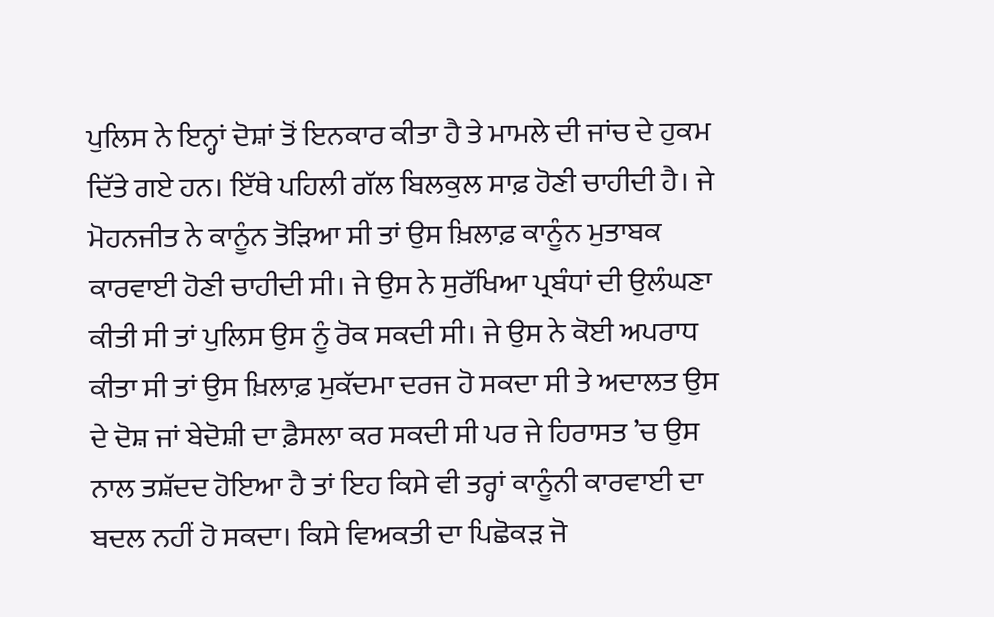ਪੁਲਿਸ ਨੇ ਇਨ੍ਹਾਂ ਦੋਸ਼ਾਂ ਤੋਂ ਇਨਕਾਰ ਕੀਤਾ ਹੈ ਤੇ ਮਾਮਲੇ ਦੀ ਜਾਂਚ ਦੇ ਹੁਕਮ ਦਿੱਤੇ ਗਏ ਹਨ। ਇੱਥੇ ਪਹਿਲੀ ਗੱਲ ਬਿਲਕੁਲ ਸਾਫ਼ ਹੋਣੀ ਚਾਹੀਦੀ ਹੈ। ਜੇ ਮੋਹਨਜੀਤ ਨੇ ਕਾਨੂੰਨ ਤੋੜਿਆ ਸੀ ਤਾਂ ਉਸ ਖ਼ਿਲਾਫ਼ ਕਾਨੂੰਨ ਮੁਤਾਬਕ ਕਾਰਵਾਈ ਹੋਣੀ ਚਾਹੀਦੀ ਸੀ। ਜੇ ਉਸ ਨੇ ਸੁਰੱਖਿਆ ਪ੍ਰਬੰਧਾਂ ਦੀ ਉਲੰਘਣਾ ਕੀਤੀ ਸੀ ਤਾਂ ਪੁਲਿਸ ਉਸ ਨੂੰ ਰੋਕ ਸਕਦੀ ਸੀ। ਜੇ ਉਸ ਨੇ ਕੋਈ ਅਪਰਾਧ ਕੀਤਾ ਸੀ ਤਾਂ ਉਸ ਖ਼ਿਲਾਫ਼ ਮੁਕੱਦਮਾ ਦਰਜ ਹੋ ਸਕਦਾ ਸੀ ਤੇ ਅਦਾਲਤ ਉਸ ਦੇ ਦੋਸ਼ ਜਾਂ ਬੇਦੋਸ਼ੀ ਦਾ ਫ਼ੈਸਲਾ ਕਰ ਸਕਦੀ ਸੀ ਪਰ ਜੇ ਹਿਰਾਸਤ ’ਚ ਉਸ ਨਾਲ ਤਸ਼ੱਦਦ ਹੋਇਆ ਹੈ ਤਾਂ ਇਹ ਕਿਸੇ ਵੀ ਤਰ੍ਹਾਂ ਕਾਨੂੰਨੀ ਕਾਰਵਾਈ ਦਾ ਬਦਲ ਨਹੀਂ ਹੋ ਸਕਦਾ। ਕਿਸੇ ਵਿਅਕਤੀ ਦਾ ਪਿਛੋਕੜ ਜੋ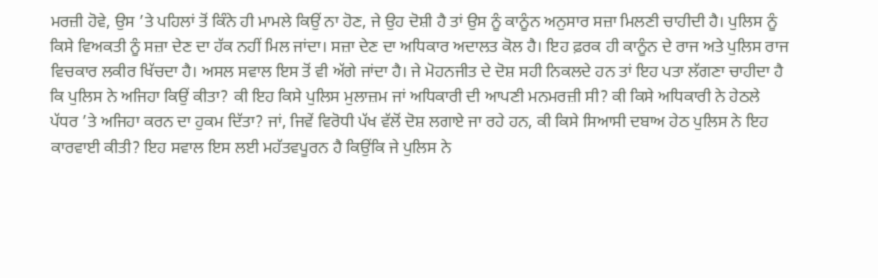ਮਰਜ਼ੀ ਹੋਵੇ, ਉਸ ’ਤੇ ਪਹਿਲਾਂ ਤੋਂ ਕਿੰਨੇ ਹੀ ਮਾਮਲੇ ਕਿਉਂ ਨਾ ਹੋਣ, ਜੇ ਉਹ ਦੋਸ਼ੀ ਹੈ ਤਾਂ ਉਸ ਨੂੰ ਕਾਨੂੰਨ ਅਨੁਸਾਰ ਸਜ਼ਾ ਮਿਲਣੀ ਚਾਹੀਦੀ ਹੈ। ਪੁਲਿਸ ਨੂੰ ਕਿਸੇ ਵਿਅਕਤੀ ਨੂੰ ਸਜ਼ਾ ਦੇਣ ਦਾ ਹੱਕ ਨਹੀਂ ਮਿਲ ਜਾਂਦਾ। ਸਜ਼ਾ ਦੇਣ ਦਾ ਅਧਿਕਾਰ ਅਦਾਲਤ ਕੋਲ ਹੈ। ਇਹ ਫ਼ਰਕ ਹੀ ਕਾਨੂੰਨ ਦੇ ਰਾਜ ਅਤੇ ਪੁਲਿਸ ਰਾਜ ਵਿਚਕਾਰ ਲਕੀਰ ਖਿੱਚਦਾ ਹੈ। ਅਸਲ ਸਵਾਲ ਇਸ ਤੋਂ ਵੀ ਅੱਗੇ ਜਾਂਦਾ ਹੈ। ਜੇ ਮੋਹਨਜੀਤ ਦੇ ਦੋਸ਼ ਸਹੀ ਨਿਕਲਦੇ ਹਨ ਤਾਂ ਇਹ ਪਤਾ ਲੱਗਣਾ ਚਾਹੀਦਾ ਹੈ ਕਿ ਪੁਲਿਸ ਨੇ ਅਜਿਹਾ ਕਿਉਂ ਕੀਤਾ? ਕੀ ਇਹ ਕਿਸੇ ਪੁਲਿਸ ਮੁਲਾਜ਼ਮ ਜਾਂ ਅਧਿਕਾਰੀ ਦੀ ਆਪਣੀ ਮਨਮਰਜ਼ੀ ਸੀ? ਕੀ ਕਿਸੇ ਅਧਿਕਾਰੀ ਨੇ ਹੇਠਲੇ ਪੱਧਰ ’ਤੇ ਅਜਿਹਾ ਕਰਨ ਦਾ ਹੁਕਮ ਦਿੱਤਾ? ਜਾਂ, ਜਿਵੇਂ ਵਿਰੋਧੀ ਪੱਖ ਵੱਲੋਂ ਦੋਸ਼ ਲਗਾਏ ਜਾ ਰਹੇ ਹਨ, ਕੀ ਕਿਸੇ ਸਿਆਸੀ ਦਬਾਅ ਹੇਠ ਪੁਲਿਸ ਨੇ ਇਹ ਕਾਰਵਾਈ ਕੀਤੀ? ਇਹ ਸਵਾਲ ਇਸ ਲਈ ਮਹੱਤਵਪੂਰਨ ਹੈ ਕਿਉਂਕਿ ਜੇ ਪੁਲਿਸ ਨੇ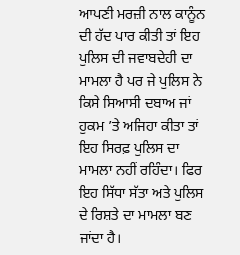ਆਪਣੀ ਮਰਜ਼ੀ ਨਾਲ ਕਾਨੂੰਨ ਦੀ ਹੱਦ ਪਾਰ ਕੀਤੀ ਤਾਂ ਇਹ ਪੁਲਿਸ ਦੀ ਜਵਾਬਦੇਹੀ ਦਾ ਮਾਮਲਾ ਹੈ ਪਰ ਜੇ ਪੁਲਿਸ ਨੇ ਕਿਸੇ ਸਿਆਸੀ ਦਬਾਅ ਜਾਂ ਹੁਕਮ ’ਤੇ ਅਜਿਹਾ ਕੀਤਾ ਤਾਂ ਇਹ ਸਿਰਫ਼ ਪੁਲਿਸ ਦਾ ਮਾਮਲਾ ਨਹੀਂ ਰਹਿੰਦਾ। ਫਿਰ ਇਹ ਸਿੱਧਾ ਸੱਤਾ ਅਤੇ ਪੁਲਿਸ ਦੇ ਰਿਸ਼ਤੇ ਦਾ ਮਾਮਲਾ ਬਣ ਜਾਂਦਾ ਹੈ।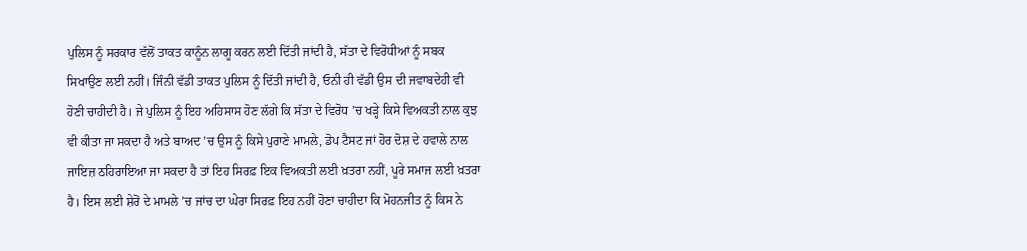ਪੁਲਿਸ ਨੂੰ ਸਰਕਾਰ ਵੱਲੋਂ ਤਾਕਤ ਕਾਨੂੰਨ ਲਾਗੂ ਕਰਨ ਲਈ ਦਿੱਤੀ ਜਾਂਦੀ ਹੈ, ਸੱਤਾ ਦੇ ਵਿਰੋਧੀਆਂ ਨੂੰ ਸਬਕ ਸਿਖਾਉਣ ਲਈ ਨਹੀਂ। ਜਿੰਨੀ ਵੱਡੀ ਤਾਕਤ ਪੁਲਿਸ ਨੂੰ ਦਿੱਤੀ ਜਾਂਦੀ ਹੈ, ਓਨੀ ਹੀ ਵੱਡੀ ਉਸ ਦੀ ਜਵਾਬਦੇਹੀ ਵੀ ਹੋਣੀ ਚਾਹੀਦੀ ਹੈ। ਜੇ ਪੁਲਿਸ ਨੂੰ ਇਹ ਅਹਿਸਾਸ ਹੋਣ ਲੱਗੇ ਕਿ ਸੱਤਾ ਦੇ ਵਿਰੋਧ ’ਚ ਖੜ੍ਹੇ ਕਿਸੇ ਵਿਅਕਤੀ ਨਾਲ ਕੁਝ ਵੀ ਕੀਤਾ ਜਾ ਸਕਦਾ ਹੈ ਅਤੇ ਬਾਅਦ ’ਚ ਉਸ ਨੂੰ ਕਿਸੇ ਪੁਰਾਣੇ ਮਾਮਲੇ, ਡੋਪ ਟੈਸਟ ਜਾਂ ਹੋਰ ਦੋਸ਼ ਦੇ ਹਵਾਲੇ ਨਾਲ ਜਾਇਜ਼ ਠਹਿਰਾਇਆ ਜਾ ਸਕਦਾ ਹੈ ਤਾਂ ਇਹ ਸਿਰਫ਼ ਇਕ ਵਿਅਕਤੀ ਲਈ ਖ਼ਤਰਾ ਨਹੀਂ, ਪੂਰੇ ਸਮਾਜ ਲਈ ਖ਼ਤਰਾ ਹੈ। ਇਸ ਲਈ ਸ਼ੇਰੋਂ ਦੇ ਮਾਮਲੇ ’ਚ ਜਾਂਚ ਦਾ ਘੇਰਾ ਸਿਰਫ਼ ਇਹ ਨਹੀਂ ਹੋਣਾ ਚਾਹੀਦਾ ਕਿ ਮੋਹਨਜੀਤ ਨੂੰ ਕਿਸ ਨੇ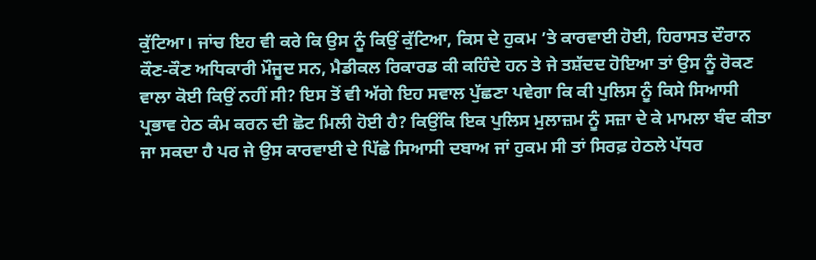ਕੁੱਟਿਆ। ਜਾਂਚ ਇਹ ਵੀ ਕਰੇ ਕਿ ਉਸ ਨੂੰ ਕਿਉਂ ਕੁੱਟਿਆ, ਕਿਸ ਦੇ ਹੁਕਮ ’ਤੇ ਕਾਰਵਾਈ ਹੋਈ, ਹਿਰਾਸਤ ਦੌਰਾਨ ਕੌਣ-ਕੌਣ ਅਧਿਕਾਰੀ ਮੌਜੂਦ ਸਨ, ਮੈਡੀਕਲ ਰਿਕਾਰਡ ਕੀ ਕਹਿੰਦੇ ਹਨ ਤੇ ਜੇ ਤਸ਼ੱਦਦ ਹੋਇਆ ਤਾਂ ਉਸ ਨੂੰ ਰੋਕਣ ਵਾਲਾ ਕੋਈ ਕਿਉਂ ਨਹੀਂ ਸੀ? ਇਸ ਤੋਂ ਵੀ ਅੱਗੇ ਇਹ ਸਵਾਲ ਪੁੱਛਣਾ ਪਵੇਗਾ ਕਿ ਕੀ ਪੁਲਿਸ ਨੂੰ ਕਿਸੇ ਸਿਆਸੀ ਪ੍ਰਭਾਵ ਹੇਠ ਕੰਮ ਕਰਨ ਦੀ ਛੋਟ ਮਿਲੀ ਹੋਈ ਹੈ? ਕਿਉਂਕਿ ਇਕ ਪੁਲਿਸ ਮੁਲਾਜ਼ਮ ਨੂੰ ਸਜ਼ਾ ਦੇ ਕੇ ਮਾਮਲਾ ਬੰਦ ਕੀਤਾ ਜਾ ਸਕਦਾ ਹੈ ਪਰ ਜੇ ਉਸ ਕਾਰਵਾਈ ਦੇ ਪਿੱਛੇ ਸਿਆਸੀ ਦਬਾਅ ਜਾਂ ਹੁਕਮ ਸੀ ਤਾਂ ਸਿਰਫ਼ ਹੇਠਲੇ ਪੱਧਰ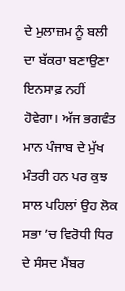ਦੇ ਮੁਲਾਜ਼ਮ ਨੂੰ ਬਲੀ ਦਾ ਬੱਕਰਾ ਬਣਾਉਣਾ ਇਨਸਾਫ਼ ਨਹੀਂ ਹੋਵੇਗਾ। ਅੱਜ ਭਗਵੰਤ ਮਾਨ ਪੰਜਾਬ ਦੇ ਮੁੱਖ ਮੰਤਰੀ ਹਨ ਪਰ ਕੁਝ ਸਾਲ ਪਹਿਲਾਂ ਉਹ ਲੋਕ ਸਭਾ ’ਚ ਵਿਰੋਧੀ ਧਿਰ ਦੇ ਸੰਸਦ ਮੈਂਬਰ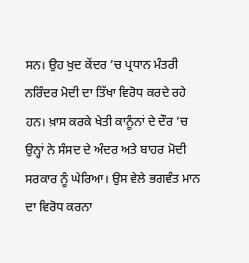ਸਨ। ਉਹ ਖੁਦ ਕੇਂਦਰ ’ਚ ਪ੍ਰਧਾਨ ਮੰਤਰੀ ਨਰਿੰਦਰ ਮੋਦੀ ਦਾ ਤਿੱਖਾ ਵਿਰੋਧ ਕਰਦੇ ਰਹੇ ਹਨ। ਖ਼ਾਸ ਕਰਕੇ ਖੇਤੀ ਕਾਨੂੰਨਾਂ ਦੇ ਦੌਰ ’ਚ ਉਨ੍ਹਾਂ ਨੇ ਸੰਸਦ ਦੇ ਅੰਦਰ ਅਤੇ ਬਾਹਰ ਮੋਦੀ ਸਰਕਾਰ ਨੂੰ ਘੇਰਿਆ। ਉਸ ਵੇਲੇ ਭਗਵੰਤ ਮਾਨ ਦਾ ਵਿਰੋਧ ਕਰਨਾ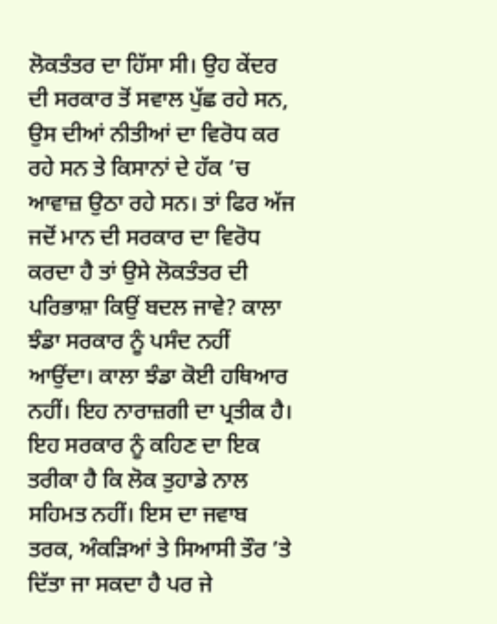ਲੋਕਤੰਤਰ ਦਾ ਹਿੱਸਾ ਸੀ। ਉਹ ਕੇਂਦਰ ਦੀ ਸਰਕਾਰ ਤੋਂ ਸਵਾਲ ਪੁੱਛ ਰਹੇ ਸਨ, ਉਸ ਦੀਆਂ ਨੀਤੀਆਂ ਦਾ ਵਿਰੋਧ ਕਰ ਰਹੇ ਸਨ ਤੇ ਕਿਸਾਨਾਂ ਦੇ ਹੱਕ ’ਚ ਆਵਾਜ਼ ਉਠਾ ਰਹੇ ਸਨ। ਤਾਂ ਫਿਰ ਅੱਜ ਜਦੋਂ ਮਾਨ ਦੀ ਸਰਕਾਰ ਦਾ ਵਿਰੋਧ ਕਰਦਾ ਹੈ ਤਾਂ ਉਸੇ ਲੋਕਤੰਤਰ ਦੀ ਪਰਿਭਾਸ਼ਾ ਕਿਉਂ ਬਦਲ ਜਾਵੇ? ਕਾਲਾ ਝੰਡਾ ਸਰਕਾਰ ਨੂੰ ਪਸੰਦ ਨਹੀਂ ਆਉਂਦਾ। ਕਾਲਾ ਝੰਡਾ ਕੋਈ ਹਥਿਆਰ ਨਹੀਂ। ਇਹ ਨਾਰਾਜ਼ਗੀ ਦਾ ਪ੍ਰਤੀਕ ਹੈ। ਇਹ ਸਰਕਾਰ ਨੂੰ ਕਹਿਣ ਦਾ ਇਕ ਤਰੀਕਾ ਹੈ ਕਿ ਲੋਕ ਤੁਹਾਡੇ ਨਾਲ ਸਹਿਮਤ ਨਹੀਂ। ਇਸ ਦਾ ਜਵਾਬ ਤਰਕ, ਅੰਕੜਿਆਂ ਤੇ ਸਿਆਸੀ ਤੌਰ ’ਤੇ ਦਿੱਤਾ ਜਾ ਸਕਦਾ ਹੈ ਪਰ ਜੇ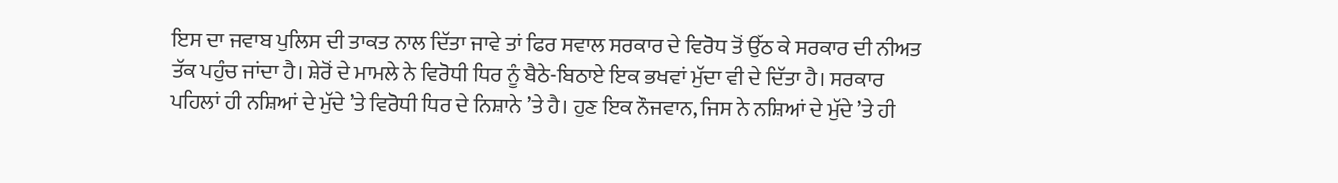ਇਸ ਦਾ ਜਵਾਬ ਪੁਲਿਸ ਦੀ ਤਾਕਤ ਨਾਲ ਦਿੱਤਾ ਜਾਵੇ ਤਾਂ ਫਿਰ ਸਵਾਲ ਸਰਕਾਰ ਦੇ ਵਿਰੋਧ ਤੋਂ ਉੱਠ ਕੇ ਸਰਕਾਰ ਦੀ ਨੀਅਤ ਤੱਕ ਪਹੁੰਚ ਜਾਂਦਾ ਹੈ। ਸ਼ੇਰੋਂ ਦੇ ਮਾਮਲੇ ਨੇ ਵਿਰੋਧੀ ਧਿਰ ਨੂੰ ਬੈਠੇ-ਬਿਠਾਏ ਇਕ ਭਖਵਾਂ ਮੁੱਦਾ ਵੀ ਦੇ ਦਿੱਤਾ ਹੈ। ਸਰਕਾਰ ਪਹਿਲਾਂ ਹੀ ਨਸ਼ਿਆਂ ਦੇ ਮੁੱਦੇ ’ਤੇ ਵਿਰੋਧੀ ਧਿਰ ਦੇ ਨਿਸ਼ਾਨੇ ’ਤੇ ਹੈ। ਹੁਣ ਇਕ ਨੌਜਵਾਨ, ਜਿਸ ਨੇ ਨਸ਼ਿਆਂ ਦੇ ਮੁੱਦੇ ’ਤੇ ਹੀ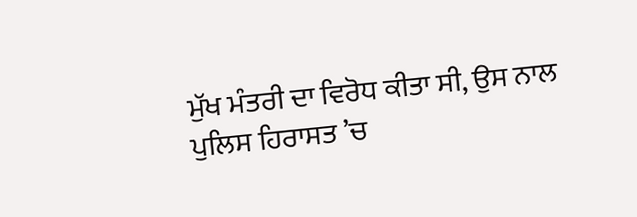ਮੁੱਖ ਮੰਤਰੀ ਦਾ ਵਿਰੋਧ ਕੀਤਾ ਸੀ, ਉਸ ਨਾਲ ਪੁਲਿਸ ਹਿਰਾਸਤ ’ਚ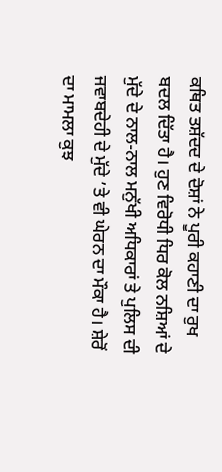ਕਥਿਤ ਤਸ਼ੱਦਦ ਦੇ ਦੋਸ਼ਾਂ ਨੇ ਪੂਰੀ ਕਹਾਣੀ ਦਾ ਰੁਖ ਬਦਲ ਦਿੱਤਾ ਹੈ। ਹੁਣ ਵਿਰੋਧੀ ਧਿਰ ਕੋਲ ਨਸ਼ਿਆਂ ਦੇ ਮੁੱਦੇ ਦੇ ਨਾਲ-ਨਾਲ ਮਨੁੱਖੀ ਅਧਿਕਾਰਾਂ ਤੇ ਪੁਲਿਸ ਦੀ ਜਵਾਬਦੇਹੀ ਦੇ ਮੁੱਦੇ ’ਤੇ ਵੀ ਘੇਰਨ ਦਾ ਮੌਕਾ ਹੈ। ਸ਼ੇਰੋਂ ਦਾ ਮਾਮਲਾ ਕੁਝ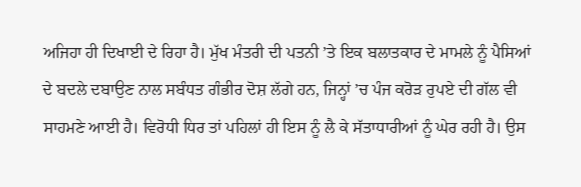ਅਜਿਹਾ ਹੀ ਦਿਖਾਈ ਦੇ ਰਿਹਾ ਹੈ। ਮੁੱਖ ਮੰਤਰੀ ਦੀ ਪਤਨੀ ’ਤੇ ਇਕ ਬਲਾਤਕਾਰ ਦੇ ਮਾਮਲੇ ਨੂੰ ਪੈਸਿਆਂ ਦੇ ਬਦਲੇ ਦਬਾਉਣ ਨਾਲ ਸਬੰਧਤ ਗੰਭੀਰ ਦੋਸ਼ ਲੱਗੇ ਹਨ, ਜਿਨ੍ਹਾਂ ’ਚ ਪੰਜ ਕਰੋੜ ਰੁਪਏ ਦੀ ਗੱਲ ਵੀ ਸਾਹਮਣੇ ਆਈ ਹੈ। ਵਿਰੋਧੀ ਧਿਰ ਤਾਂ ਪਹਿਲਾਂ ਹੀ ਇਸ ਨੂੰ ਲੈ ਕੇ ਸੱਤਾਧਾਰੀਆਂ ਨੂੰ ਘੇਰ ਰਹੀ ਹੈ। ਉਸ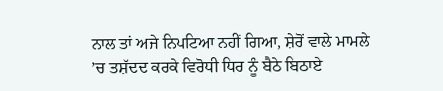ਨਾਲ ਤਾਂ ਅਜੇ ਨਿਪਟਿਆ ਨਹੀਂ ਗਿਆ, ਸ਼ੇਰੋਂ ਵਾਲੇ ਮਾਮਲੇ ’ਚ ਤਸ਼ੱਦਦ ਕਰਕੇ ਵਿਰੋਧੀ ਧਿਰ ਨੂੰ ਬੈਠੇ ਬਿਠਾਏ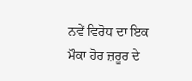ਨਵੇਂ ਵਿਰੋਧ ਦਾ ਇਕ ਮੌਕਾ ਹੋਰ ਜ਼ਰੂਰ ਦੇ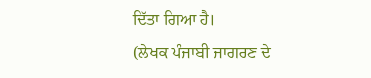ਦਿੱਤਾ ਗਿਆ ਹੈ।
(ਲੇਖਕ ਪੰਜਾਬੀ ਜਾਗਰਣ ਦੇ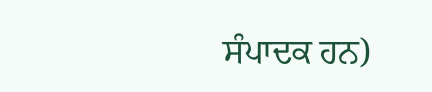ਸੰਪਾਦਕ ਹਨ)